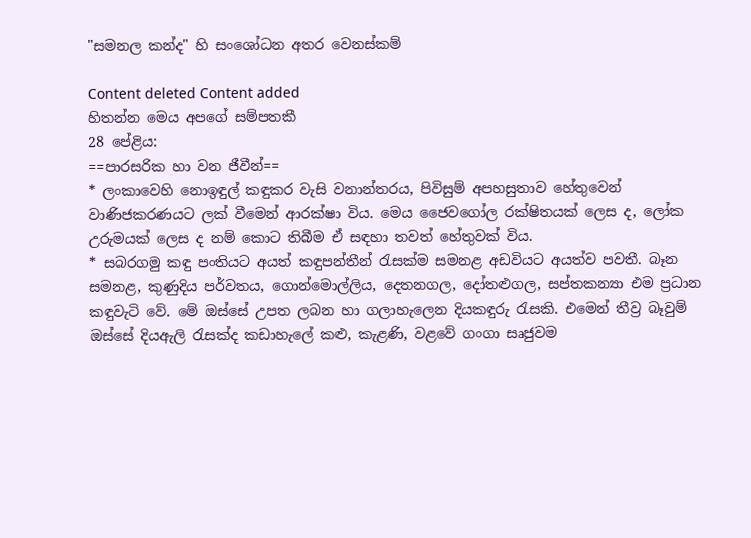"සමනල කන්ද" හි සංශෝධන අතර වෙනස්කම්

Content deleted Content added
හිතන්න මෙය අපගේ සම්පතකී
28 පේළිය:
==පාරසරික හා වන ජීවීන්==
* ලංකාවෙහි නොඉඳුල් කඳුකර වැසි වනාන්තරය, පිවිසු‌ම් අපහසුතාව හේතුවෙන් වාණිජකරණයට ලක් වී‍මෙන් ආරක්ෂා විය. මෙය ‍ජෛවගෝල රක්ෂිතයක් ‌‍ලෙස ද, ලෝක උරුමයක් ‍ලෙස ද නම්‍‍‍ කොට තිබීම ඒ සඳහා තවත් හේතුවක් විය.
* සබරගමු කඳු පංතියට අයත් කඳුපන්තීන් රැසක්‌ම සමනළ අඩවියට අයත්ව පවතී. බෑන සමනළ, කුණුදිය පර්වතය, ගොන්මොල්ලිය, දෙතනගල, දෝතළුගල, සප්තකන්‍යා එම ප්‍රධාන කඳුවැටි වේ. මේ ඔස්‌සේ උපත ලබන හා ගලාහැලෙන දියකඳුරු රැසකි. එමෙන් තීව්‍ර බෑවුම් ඔස්‌සේ දියඇලි රැසක්‌ද කඩාහැලේ කළු, කැළණි, වළවේ ගංගා සෘජුවම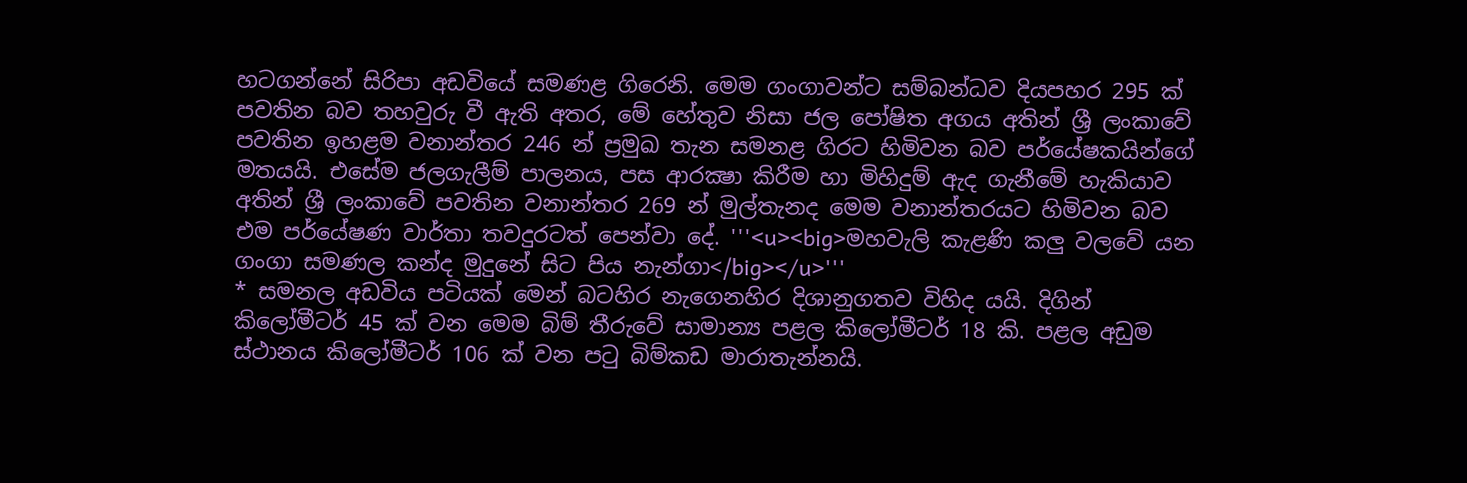හටගන්නේ සිරිපා අඩවියේ සමණළ ගිරෙනි. මෙම ගංගාවන්ට සම්බන්ධව දියපහර 295 ක්‌ පවතින බව තහවුරු වී ඇති අතර, මේ හේතුව නිසා ජල පෝෂිත අගය අතින් ශ්‍රී ලංකාවේ පවතින ඉහළම වනාන්තර 246 න් ප්‍රමුඛ තැන සමනළ ගිරට හිමිවන බව පර්යේෂකයින්ගේ මතයයි. එසේම ජලගැලීම් පාලනය, පස ආරක්‍ෂා කිරීම හා මිහිදුම් ඇද ගැනීමේ හැකියාව අතින් ශ්‍රී ලංකාවේ පවතින වනාන්තර 269 න් මුල්තැනද මෙම වනාන්තරයට හිමිවන බව එම පර්යේෂණ වාර්තා තවදුරටත් පෙන්වා දේ. '''<u><big>මහවැලි කැළණි කලු වල‍වේ යන ගංගා සමණල කන්ද මුදුනේ සිට පිය නැන්ගා</big></u>'''
* සමනල අඩවිය පටියක්‌ මෙන් බටහිර නැගෙනහිර දිශානුගතව විහිද යයි. දිගින් කිලෝමීටර් 45 ක්‌ වන මෙම බිම් තීරුවේ සාමාන්‍ය පළල කිලෝමීටර් 18 කි. පළල අඩුම ස්‌ථානය කිලෝමීටර් 106 ක්‌ වන පටු බිම්කඩ මාරාතැන්නයි.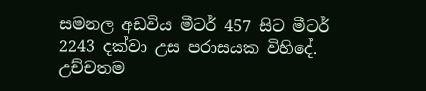සමනල අඩවිය මීටර් 457 සිට මීටර් 2243 දක්‌වා උස පරාසයක විහිදේ. උච්චතම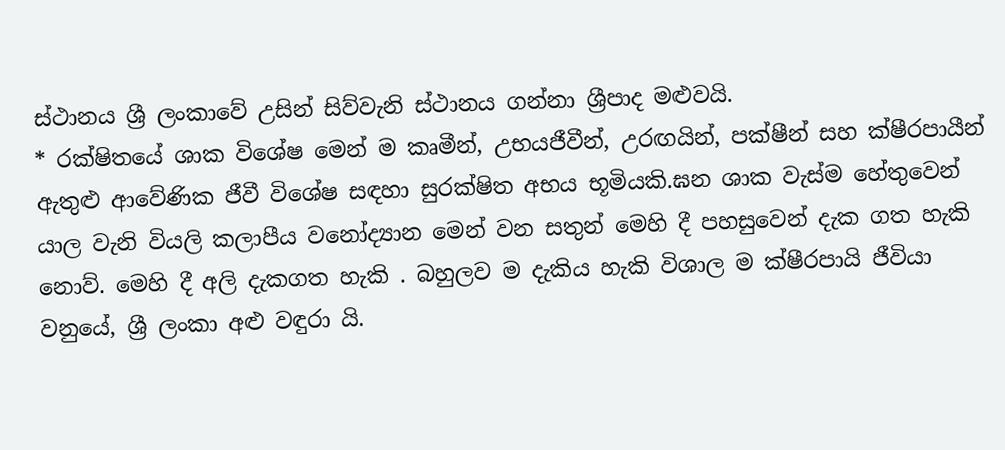ස්‌ථානය ශ්‍රී ලංකාවේ උසින් සිව්වැනි ස්‌ථානය ගන්නා ශ්‍රීපාද මළුවයි.
* රක්ෂිතයේ ශාක විශේෂ මෙන් ම කෘමීන්, උභයජීවීන්, උරඟයින්, පක්ෂීන් සහ ක්ෂීරපායීන් ඇතුළු ආවේණික ජීවී විශේෂ සඳහා සුරක්ෂිත අභය භූමියකි.ඝන ශාක වැස්ම හේතුවෙන් යාල වැනි වියලි කලාපීය වනෝද්‍යාන මෙන් වන සතුන් මෙහි දී පහසුවෙන් දැක ගත හැකි නොව්. මෙහි දී අලි දැකගත හැකි . බහුලව ම දැකිය හැකි විශාල ම ක්ෂීරපායි ජීවියා වනුයේ, ශ්‍රී ලංකා අළු වඳුරා යි.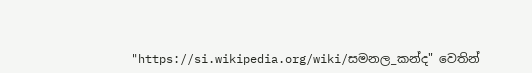"https://si.wikipedia.org/wiki/සමනල_කන්ද" වෙතින්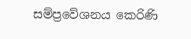සම්ප්‍රවේශනය කෙරිණි